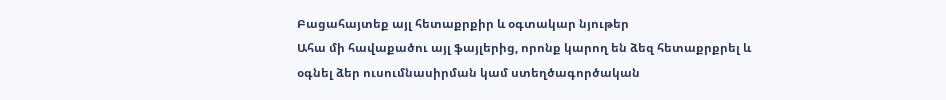Բացահայտեք այլ հետաքրքիր և օգտակար նյութեր
Ահա մի հավաքածու այլ ֆայլերից, որոնք կարող են ձեզ հետաքրքրել և օգնել ձեր ուսումնասիրման կամ ստեղծագործական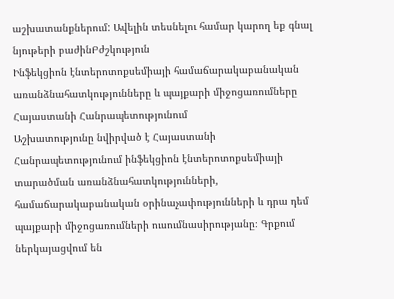աշխատանքներում: Ավելին տեսնելու համար կարող եք գնալ նյութերի բաժինԲժշկություն
Ինֆեկցիոն էնտերոտոքսեմիայի համաճարակաբանական առանձնահատկությունները և պայքարի միջոցառումները Հայաստանի Հանրապետությունում
Աշխատությունը նվիրված է Հայաստանի Հանրապետությունում ինֆեկցիոն էնտերոտոքսեմիայի տարածման առանձնահատկությունների, համաճարակաբանական օրինաչափությունների և դրա դեմ պայքարի միջոցառումների ուսումնասիրությանը։ Գրքում ներկայացվում են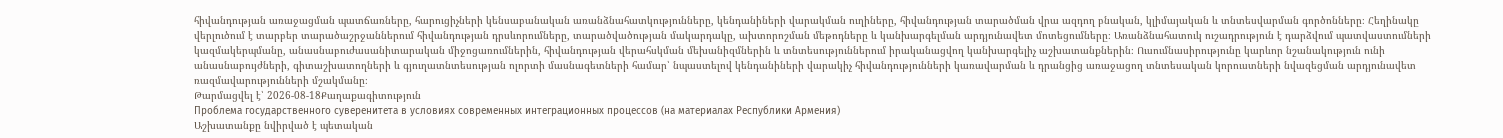հիվանդության առաջացման պատճառները, հարուցիչների կենսաբանական առանձնահատկությունները, կենդանիների վարակման ուղիները, հիվանդության տարածման վրա ազդող բնական, կլիմայական և տնտեսվարման գործոնները։ Հեղինակը վերլուծում է տարբեր տարածաշրջաններում հիվանդության դրսևորումները, տարածվածության մակարդակը, ախտորոշման մեթոդները և կանխարգելման արդյունավետ մոտեցումները։ Առանձնահատուկ ուշադրություն է դարձվում պատվաստումների կազմակերպմանը, անասնաբուժասանիտարական միջոցառումներին, հիվանդության վերահսկման մեխանիզմներին և տնտեսություններում իրականացվող կանխարգելիչ աշխատանքներին։ Ուսումնասիրությունը կարևոր նշանակություն ունի անասնաբույժների, գիտաշխատողների և գյուղատնտեսության ոլորտի մասնագետների համար՝ նպաստելով կենդանիների վարակիչ հիվանդությունների կառավարման և դրանցից առաջացող տնտեսական կորուստների նվազեցման արդյունավետ ռազմավարությունների մշակմանը։
Թարմացվել է՝ 2026-08-18Քաղաքագիտություն
Проблема государственного суверенитета в условиях современных интеграционных процессов (на материалах Республики Армения)
Աշխատանքը նվիրված է պետական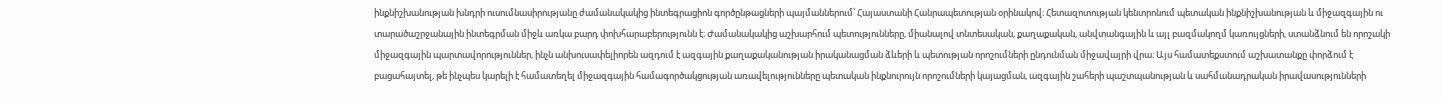ինքնիշխանության խնդրի ուսումնասիրությանը ժամանակակից ինտեգրացիոն գործընթացների պայմաններում՝ Հայաստանի Հանրապետության օրինակով։ Հետազոտության կենտրոնում պետական ինքնիշխանության և միջազգային ու տարածաշրջանային ինտեգրման միջև առկա բարդ փոխհարաբերությունն է։ Ժամանակակից աշխարհում պետությունները, միանալով տնտեսական, քաղաքական, անվտանգային և այլ բազմակողմ կառույցների, ստանձնում են որոշակի միջազգային պարտավորություններ, ինչն անխուսափելիորեն ազդում է ազգային քաղաքականության իրականացման ձևերի և պետության որոշումների ընդունման միջավայրի վրա։ Այս համատեքստում աշխատանքը փորձում է բացահայտել, թե ինչպես կարելի է համատեղել միջազգային համագործակցության առավելությունները պետական ինքնուրույն որոշումների կայացման, ազգային շահերի պաշտպանության և սահմանադրական իրավասությունների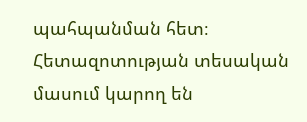պահպանման հետ։ Հետազոտության տեսական մասում կարող են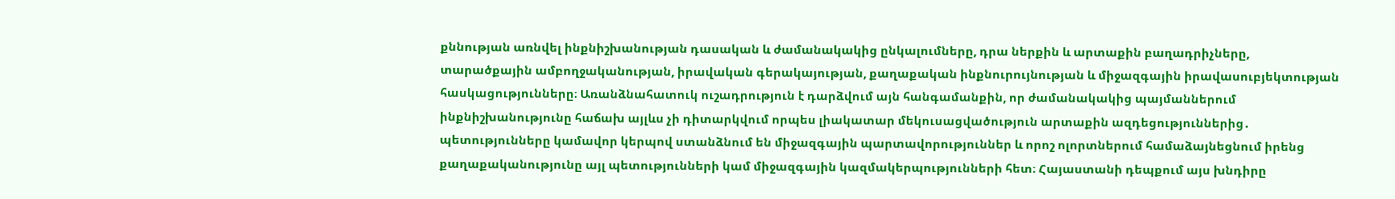քննության առնվել ինքնիշխանության դասական և ժամանակակից ընկալումները, դրա ներքին և արտաքին բաղադրիչները, տարածքային ամբողջականության, իրավական գերակայության, քաղաքական ինքնուրույնության և միջազգային իրավասուբյեկտության հասկացությունները։ Առանձնահատուկ ուշադրություն է դարձվում այն հանգամանքին, որ ժամանակակից պայմաններում ինքնիշխանությունը հաճախ այլևս չի դիտարկվում որպես լիակատար մեկուսացվածություն արտաքին ազդեցություններից․ պետությունները կամավոր կերպով ստանձնում են միջազգային պարտավորություններ և որոշ ոլորտներում համաձայնեցնում իրենց քաղաքականությունը այլ պետությունների կամ միջազգային կազմակերպությունների հետ։ Հայաստանի դեպքում այս խնդիրը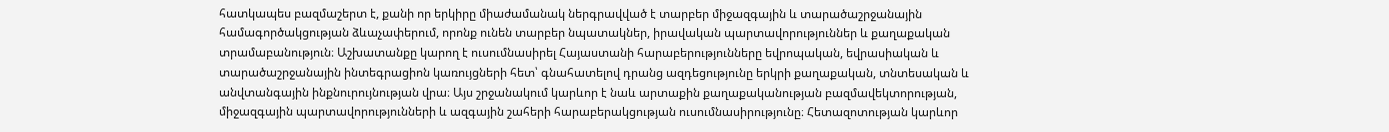հատկապես բազմաշերտ է, քանի որ երկիրը միաժամանակ ներգրավված է տարբեր միջազգային և տարածաշրջանային համագործակցության ձևաչափերում, որոնք ունեն տարբեր նպատակներ, իրավական պարտավորություններ և քաղաքական տրամաբանություն։ Աշխատանքը կարող է ուսումնասիրել Հայաստանի հարաբերությունները եվրոպական, եվրասիական և տարածաշրջանային ինտեգրացիոն կառույցների հետ՝ գնահատելով դրանց ազդեցությունը երկրի քաղաքական, տնտեսական և անվտանգային ինքնուրույնության վրա։ Այս շրջանակում կարևոր է նաև արտաքին քաղաքականության բազմավեկտորության, միջազգային պարտավորությունների և ազգային շահերի հարաբերակցության ուսումնասիրությունը։ Հետազոտության կարևոր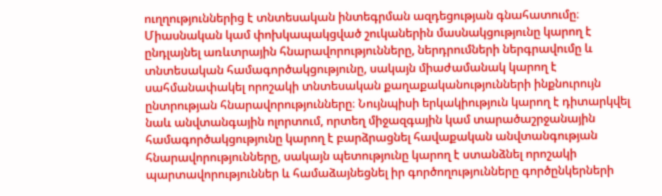ուղղություններից է տնտեսական ինտեգրման ազդեցության գնահատումը։ Միասնական կամ փոխկապակցված շուկաներին մասնակցությունը կարող է ընդլայնել առևտրային հնարավորությունները, ներդրումների ներգրավումը և տնտեսական համագործակցությունը, սակայն միաժամանակ կարող է սահմանափակել որոշակի տնտեսական քաղաքականությունների ինքնուրույն ընտրության հնարավորությունները։ Նույնպիսի երկակիություն կարող է դիտարկվել նաև անվտանգային ոլորտում, որտեղ միջազգային կամ տարածաշրջանային համագործակցությունը կարող է բարձրացնել հավաքական անվտանգության հնարավորությունները, սակայն պետությունը կարող է ստանձնել որոշակի պարտավորություններ և համաձայնեցնել իր գործողությունները գործընկերների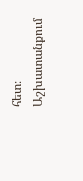հետ։ Աշխատանքում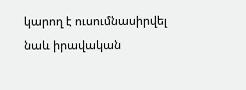կարող է ուսումնասիրվել նաև իրավական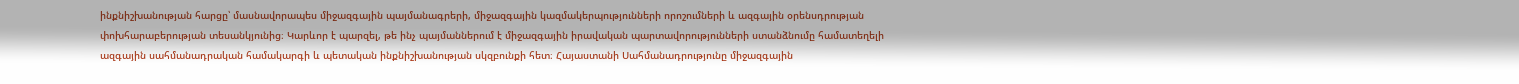ինքնիշխանության հարցը՝ մասնավորապես միջազգային պայմանագրերի, միջազգային կազմակերպությունների որոշումների և ազգային օրենսդրության փոխհարաբերության տեսանկյունից։ Կարևոր է պարզել, թե ինչ պայմաններում է միջազգային իրավական պարտավորությունների ստանձնումը համատեղելի ազգային սահմանադրական համակարգի և պետական ինքնիշխանության սկզբունքի հետ։ Հայաստանի Սահմանադրությունը միջազգային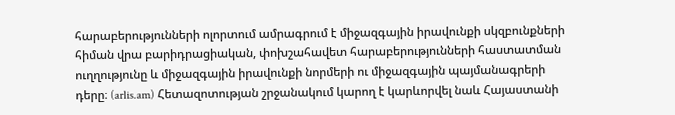հարաբերությունների ոլորտում ամրագրում է միջազգային իրավունքի սկզբունքների հիման վրա բարիդրացիական, փոխշահավետ հարաբերությունների հաստատման ուղղությունը և միջազգային իրավունքի նորմերի ու միջազգային պայմանագրերի դերը։ (arlis.am) Հետազոտության շրջանակում կարող է կարևորվել նաև Հայաստանի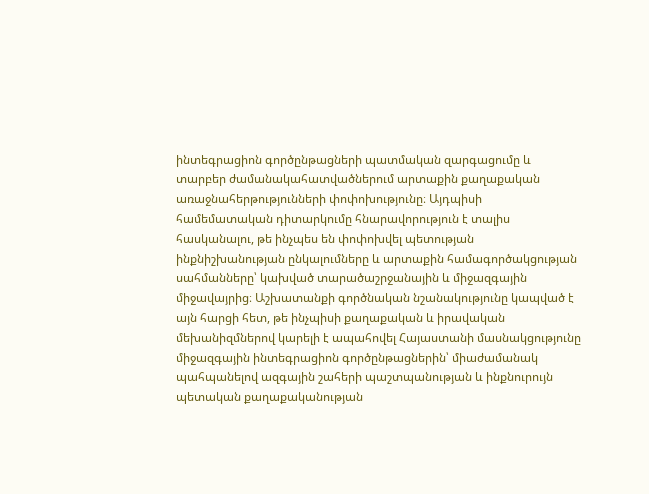ինտեգրացիոն գործընթացների պատմական զարգացումը և տարբեր ժամանակահատվածներում արտաքին քաղաքական առաջնահերթությունների փոփոխությունը։ Այդպիսի համեմատական դիտարկումը հնարավորություն է տալիս հասկանալու, թե ինչպես են փոփոխվել պետության ինքնիշխանության ընկալումները և արտաքին համագործակցության սահմանները՝ կախված տարածաշրջանային և միջազգային միջավայրից։ Աշխատանքի գործնական նշանակությունը կապված է այն հարցի հետ, թե ինչպիսի քաղաքական և իրավական մեխանիզմներով կարելի է ապահովել Հայաստանի մասնակցությունը միջազգային ինտեգրացիոն գործընթացներին՝ միաժամանակ պահպանելով ազգային շահերի պաշտպանության և ինքնուրույն պետական քաղաքականության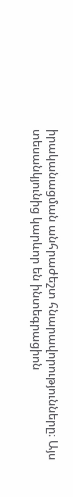իրականացման անհրաժեշտ հնարավորությունները։ Այս տեսանկյունից կարևոր են ինտեգրացիոն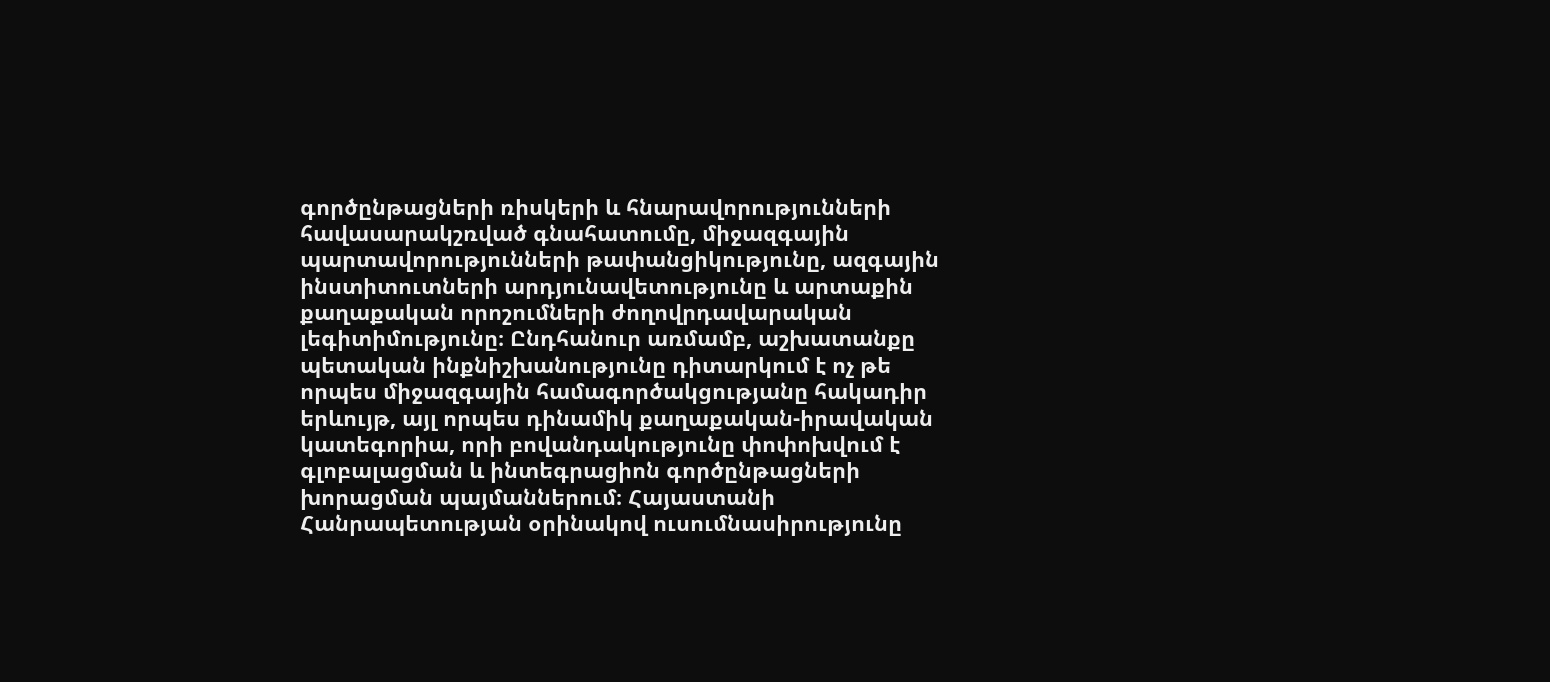գործընթացների ռիսկերի և հնարավորությունների հավասարակշռված գնահատումը, միջազգային պարտավորությունների թափանցիկությունը, ազգային ինստիտուտների արդյունավետությունը և արտաքին քաղաքական որոշումների ժողովրդավարական լեգիտիմությունը։ Ընդհանուր առմամբ, աշխատանքը պետական ինքնիշխանությունը դիտարկում է ոչ թե որպես միջազգային համագործակցությանը հակադիր երևույթ, այլ որպես դինամիկ քաղաքական-իրավական կատեգորիա, որի բովանդակությունը փոփոխվում է գլոբալացման և ինտեգրացիոն գործընթացների խորացման պայմաններում։ Հայաստանի Հանրապետության օրինակով ուսումնասիրությունը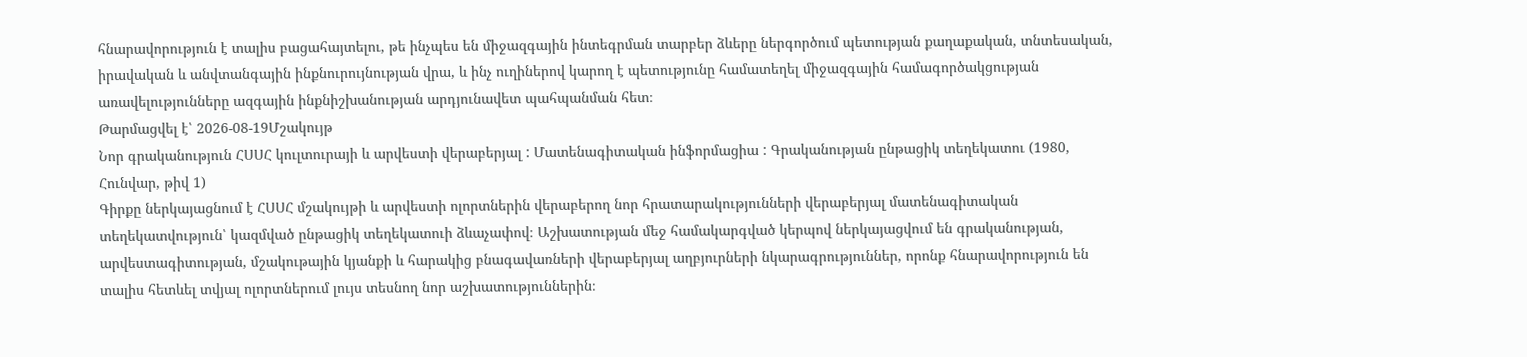հնարավորություն է տալիս բացահայտելու, թե ինչպես են միջազգային ինտեգրման տարբեր ձևերը ներգործում պետության քաղաքական, տնտեսական, իրավական և անվտանգային ինքնուրույնության վրա, և ինչ ուղիներով կարող է պետությունը համատեղել միջազգային համագործակցության առավելությունները ազգային ինքնիշխանության արդյունավետ պահպանման հետ։
Թարմացվել է՝ 2026-08-19Մշակույթ
Նոր գրականություն ՀՍՍՀ կուլտուրայի և արվեստի վերաբերյալ : Մատենագիտական ինֆորմացիա : Գրականության ընթացիկ տեղեկատու (1980, Հունվար, թիվ 1)
Գիրքը ներկայացնում է ՀՍՍՀ մշակույթի և արվեստի ոլորտներին վերաբերող նոր հրատարակությունների վերաբերյալ մատենագիտական տեղեկատվություն՝ կազմված ընթացիկ տեղեկատուի ձևաչափով։ Աշխատության մեջ համակարգված կերպով ներկայացվում են գրականության, արվեստագիտության, մշակութային կյանքի և հարակից բնագավառների վերաբերյալ աղբյուրների նկարագրություններ, որոնք հնարավորություն են տալիս հետևել տվյալ ոլորտներում լույս տեսնող նոր աշխատություններին։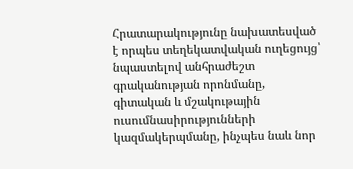Հրատարակությունը նախատեսված է որպես տեղեկատվական ուղեցույց՝ նպաստելով անհրաժեշտ գրականության որոնմանը, գիտական և մշակութային ուսումնասիրությունների կազմակերպմանը, ինչպես նաև նոր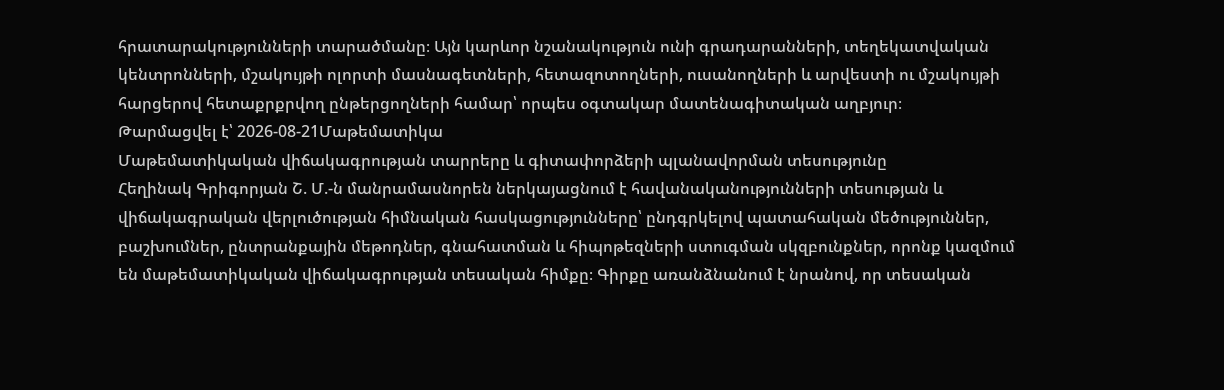հրատարակությունների տարածմանը։ Այն կարևոր նշանակություն ունի գրադարանների, տեղեկատվական կենտրոնների, մշակույթի ոլորտի մասնագետների, հետազոտողների, ուսանողների և արվեստի ու մշակույթի հարցերով հետաքրքրվող ընթերցողների համար՝ որպես օգտակար մատենագիտական աղբյուր։
Թարմացվել է՝ 2026-08-21Մաթեմատիկա
Մաթեմատիկական վիճակագրության տարրերը և գիտափորձերի պլանավորման տեսությունը
Հեղինակ Գրիգորյան Շ. Մ.-ն մանրամասնորեն ներկայացնում է հավանականությունների տեսության և վիճակագրական վերլուծության հիմնական հասկացությունները՝ ընդգրկելով պատահական մեծություններ, բաշխումներ, ընտրանքային մեթոդներ, գնահատման և հիպոթեզների ստուգման սկզբունքներ, որոնք կազմում են մաթեմատիկական վիճակագրության տեսական հիմքը։ Գիրքը առանձնանում է նրանով, որ տեսական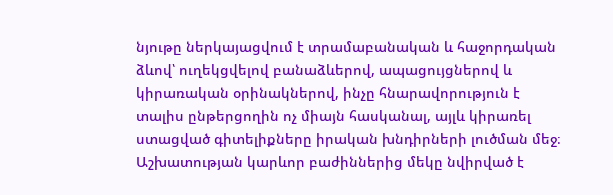նյութը ներկայացվում է տրամաբանական և հաջորդական ձևով՝ ուղեկցվելով բանաձևերով, ապացույցներով և կիրառական օրինակներով, ինչը հնարավորություն է տալիս ընթերցողին ոչ միայն հասկանալ, այլև կիրառել ստացված գիտելիքները իրական խնդիրների լուծման մեջ։ Աշխատության կարևոր բաժիններից մեկը նվիրված է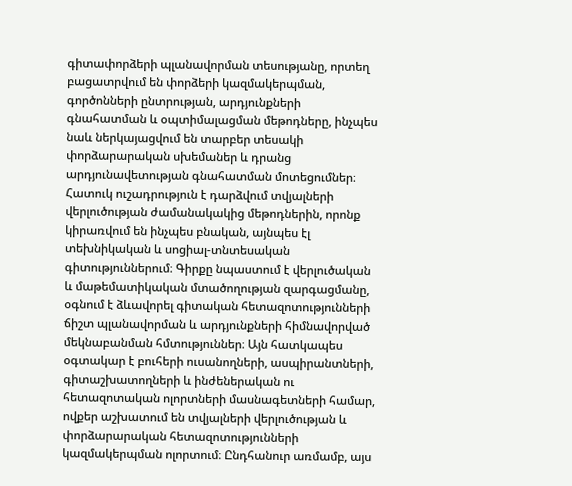գիտափորձերի պլանավորման տեսությանը, որտեղ բացատրվում են փորձերի կազմակերպման, գործոնների ընտրության, արդյունքների գնահատման և օպտիմալացման մեթոդները, ինչպես նաև ներկայացվում են տարբեր տեսակի փորձարարական սխեմաներ և դրանց արդյունավետության գնահատման մոտեցումներ։ Հատուկ ուշադրություն է դարձվում տվյալների վերլուծության ժամանակակից մեթոդներին, որոնք կիրառվում են ինչպես բնական, այնպես էլ տեխնիկական և սոցիալ-տնտեսական գիտություններում։ Գիրքը նպաստում է վերլուծական և մաթեմատիկական մտածողության զարգացմանը, օգնում է ձևավորել գիտական հետազոտությունների ճիշտ պլանավորման և արդյունքների հիմնավորված մեկնաբանման հմտություններ։ Այն հատկապես օգտակար է բուհերի ուսանողների, ասպիրանտների, գիտաշխատողների և ինժեներական ու հետազոտական ոլորտների մասնագետների համար, ովքեր աշխատում են տվյալների վերլուծության և փորձարարական հետազոտությունների կազմակերպման ոլորտում։ Ընդհանուր առմամբ, այս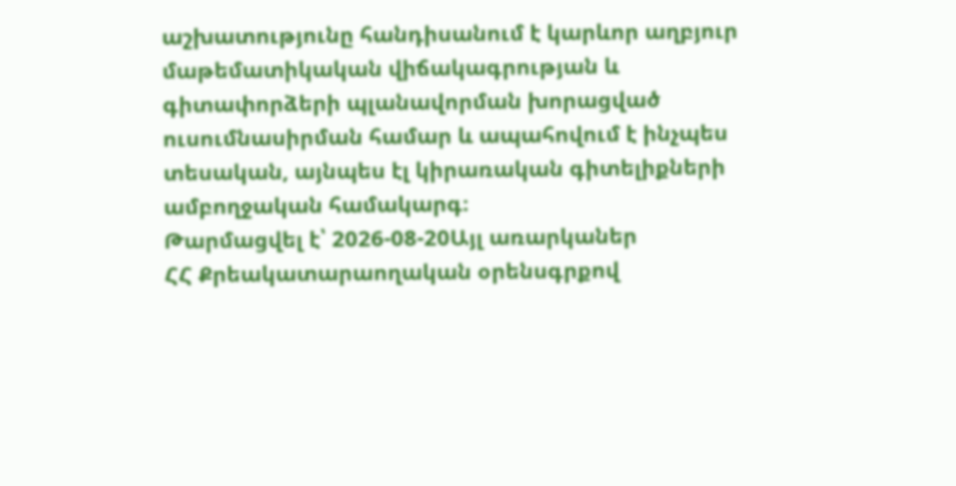աշխատությունը հանդիսանում է կարևոր աղբյուր մաթեմատիկական վիճակագրության և գիտափորձերի պլանավորման խորացված ուսումնասիրման համար և ապահովում է ինչպես տեսական, այնպես էլ կիրառական գիտելիքների ամբողջական համակարգ։
Թարմացվել է՝ 2026-08-20Այլ առարկաներ
ՀՀ Քրեակատարաողական օրենսգրքով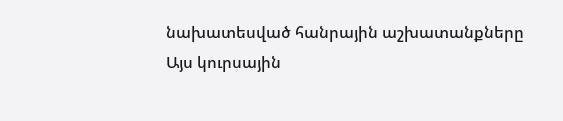նախատեսված հանրային աշխատանքները
Այս կուրսային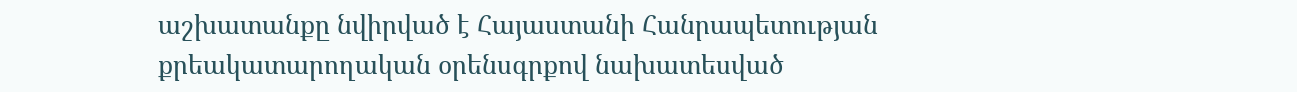աշխատանքը նվիրված է Հայաստանի Հանրապետության քրեակատարողական օրենսգրքով նախատեսված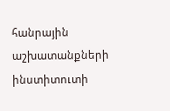հանրային աշխատանքների ինստիտուտի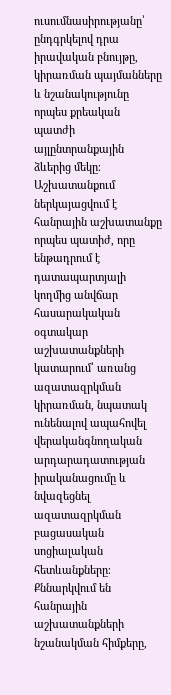ուսումնասիրությանը՝ ընդգրկելով դրա իրավական բնույթը, կիրառման պայմանները և նշանակությունը որպես քրեական պատժի այլընտրանքային ձևերից մեկը։ Աշխատանքում ներկայացվում է հանրային աշխատանքը որպես պատիժ, որը ենթադրում է դատապարտյալի կողմից անվճար հասարակական օգտակար աշխատանքների կատարում՝ առանց ազատազրկման կիրառման, նպատակ ունենալով ապահովել վերականգնողական արդարադատության իրականացումը և նվազեցնել ազատազրկման բացասական սոցիալական հետևանքները։ Քննարկվում են հանրային աշխատանքների նշանակման հիմքերը,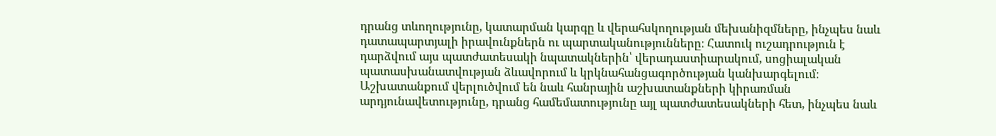դրանց տևողությունը, կատարման կարգը և վերահսկողության մեխանիզմները, ինչպես նաև դատապարտյալի իրավունքներն ու պարտականությունները։ Հատուկ ուշադրություն է դարձվում այս պատժատեսակի նպատակներին՝ վերադաստիարակում, սոցիալական պատասխանատվության ձևավորում և կրկնահանցագործության կանխարգելում։ Աշխատանքում վերլուծվում են նաև հանրային աշխատանքների կիրառման արդյունավետությունը, դրանց համեմատությունը այլ պատժատեսակների հետ, ինչպես նաև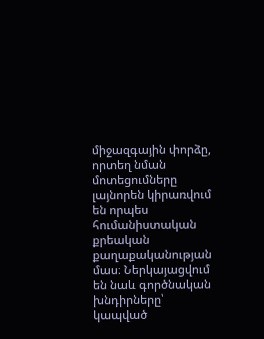միջազգային փորձը, որտեղ նման մոտեցումները լայնորեն կիրառվում են որպես հումանիստական քրեական քաղաքականության մաս։ Ներկայացվում են նաև գործնական խնդիրները՝ կապված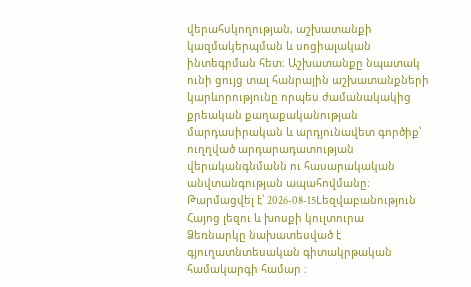վերահսկողության, աշխատանքի կազմակերպման և սոցիալական ինտեգրման հետ։ Աշխատանքը նպատակ ունի ցույց տալ հանրային աշխատանքների կարևորությունը որպես ժամանակակից քրեական քաղաքականության մարդասիրական և արդյունավետ գործիք՝ ուղղված արդարադատության վերականգնմանն ու հասարակական անվտանգության ապահովմանը։
Թարմացվել է՝ 2026-08-15Lեզվաբանություն
Հայոց լեզու և խոսքի կուլտուրա
Ձեռնարկը նախատեսված է գյուղատնտեսական գիտակրթական համակարգի համար ։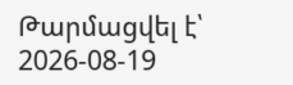Թարմացվել է՝ 2026-08-19